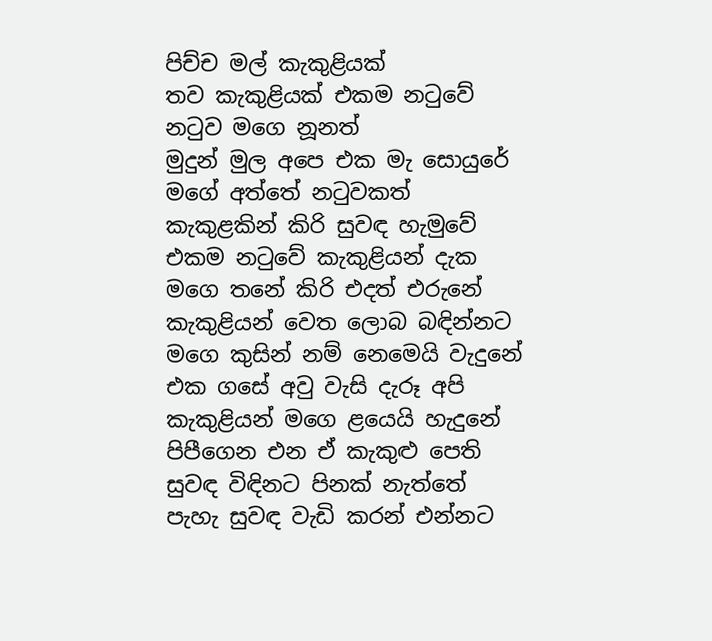පිච්ච මල් කැකුළියක්
තව කැකුළියක් එකම නටුවේ
නටුව මගෙ නූනත්
මුදුන් මුල අපෙ එක මැ සොයුරේ
මගේ අත්තේ නටුවකත්
කැකුළකින් කිරි සුවඳ හැමුවේ
එකම නටුවේ කැකුළියන් දැක
මගෙ තනේ කිරි එදත් එරුනේ
කැකුළියන් වෙත ලොබ බඳින්නට
මගෙ කුසින් නම් නෙමෙයි වැදුනේ
එක ගසේ අවු වැසි දැරූ අපි
කැකුළියන් මගෙ ළයෙයි හැදුනේ
පිපීගෙන එන ඒ කැකුළු පෙති
සුවඳ විඳිනට පිනක් නැත්තේ
පැහැ සුවඳ වැඩි කරන් එන්නට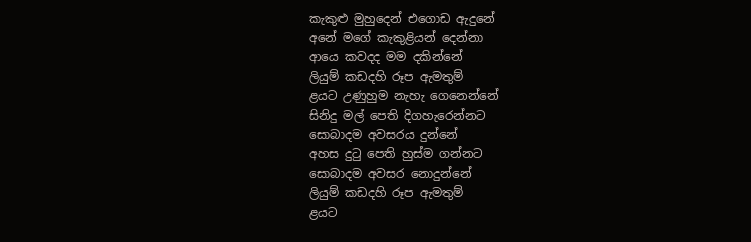කැකුළු මුහුදෙන් එගොඩ ඇදුනේ
අනේ මගේ කැකුළියන් දෙන්නා
ආයෙ කවදද මම දකින්නේ
ලියුම් කඩදහි රූප ඇමතුම්
ළයට උණුහුම නැහැ ගෙනෙන්නේ
සිනිදු මල් පෙති දිගහැරෙන්නට
සොබාදම අවසරය දුන්නේ
අහස දුටු පෙති හුස්ම ගන්නට
සොබාදම අවසර නොදුන්නේ
ලියුම් කඩදහි රූප ඇමතුම්
ළයට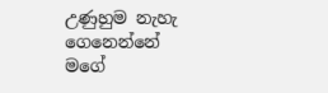උණුහුම නැහැ ගෙනෙන්නේ
මගේ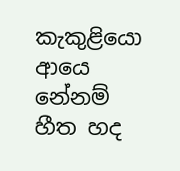කැකුළියො ආයෙ නේනම්
හීත හද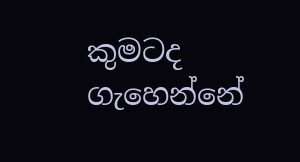කුමටද ගැහෙන්නේ